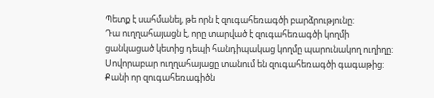Պետք է սահմանել, թե որն է զուգահեռագծի բարձրությունը:
Դա ուղղահայացն է, որը տարված է զուգահեռագծի կողմի ցանկացած կետից դեպի հանդիպակաց կողմը պարունակող ուղիղը:
Սովորաբար ուղղահայացը տանում են զուգահեռագծի գագաթից: Քանի որ զուգահեռագիծն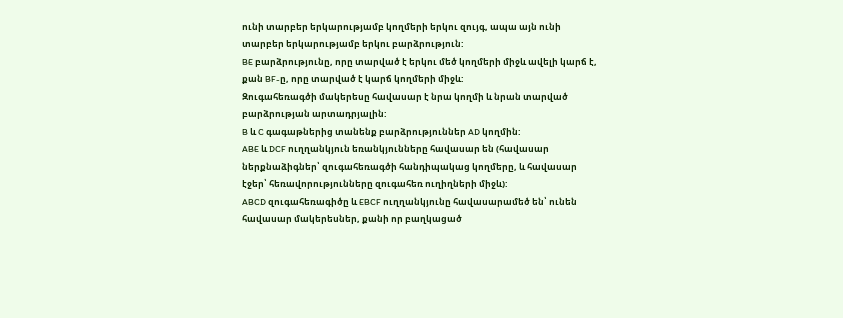ունի տարբեր երկարությամբ կողմերի երկու զույգ, ապա այն ունի տարբեր երկարությամբ երկու բարձրություն:
BE բարձրությունը, որը տարված է երկու մեծ կողմերի միջև ավելի կարճ է, քան BF-ը, որը տարված է կարճ կողմերի միջև:
Զուգահեռագծի մակերեսը հավասար է նրա կողմի և նրան տարված բարձրության արտադրյալին:
B և C գագաթներից տանենք բարձրություններ AD կողմին:
ABE և DCF ուղղանկյուն եռանկյունները հավասար են (հավասար ներքնաձիգներ՝ զուգահեռագծի հանդիպակաց կողմերը, և հավասար էջեր՝ հեռավորությունները զուգահեռ ուղիղների միջև):
ABCD զուգահեռագիծը և EBCF ուղղանկյունը հավասարամեծ են՝ ունեն հավասար մակերեսներ, քանի որ բաղկացած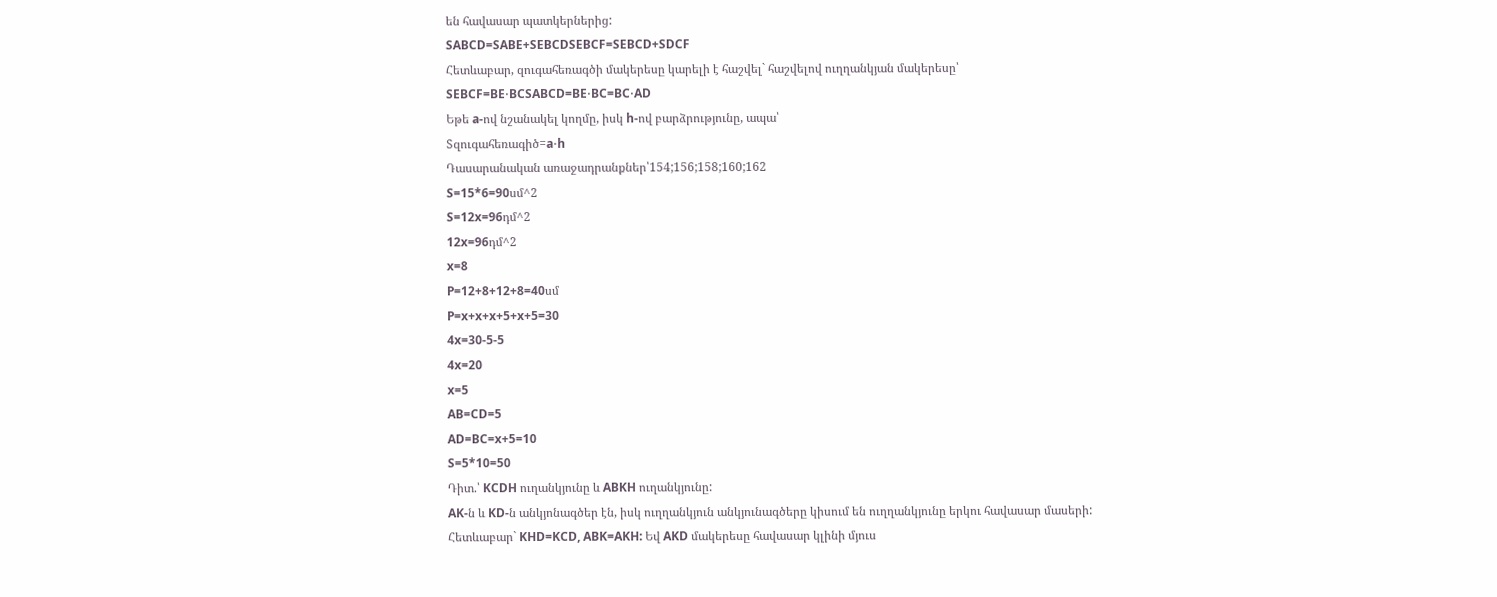են հավասար պատկերներից:
SABCD=SABE+SEBCDSEBCF=SEBCD+SDCF
Հետևաբար, զուգահեռագծի մակերեսը կարելի է հաշվել` հաշվելով ուղղանկյան մակերեսը՝
SEBCF=BE⋅BCSABCD=BE⋅BC=BC⋅AD
Եթե a-ով նշանակել կողմը, իսկ h-ով բարձրությունը, ապա՝
Sզուգահեռագիծ=a⋅h
Դասարանական առաջադրանքներ՝154;156;158;160;162
S=15*6=90սմ^2
S=12x=96դմ^2
12x=96դմ^2
x=8
P=12+8+12+8=40սմ
P=x+x+x+5+x+5=30
4x=30-5-5
4x=20
x=5
AB=CD=5
AD=BC=x+5=10
S=5*10=50
Դիտ.՝ KCDH ուղանկյունը և ABKH ուղանկյունը:
AK-ն և KD-ն անկյոնագծեր էն, իսկ ուղղանկյուն անկյունագծերը կիսում են ուղղանկյունը երկու հավասար մասերի:
Հետևաբար` KHD=KCD, ABK=AKH: Եվ AKD մակերեսը հավասար կլինի մյուս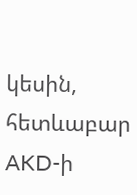կեսին, հետևաբար AKD-ի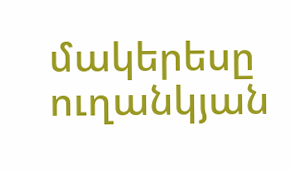մակերեսը ուղանկյան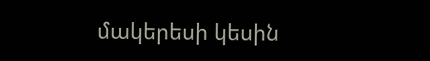մակերեսի կեսին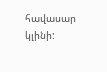հավասար կլինի: